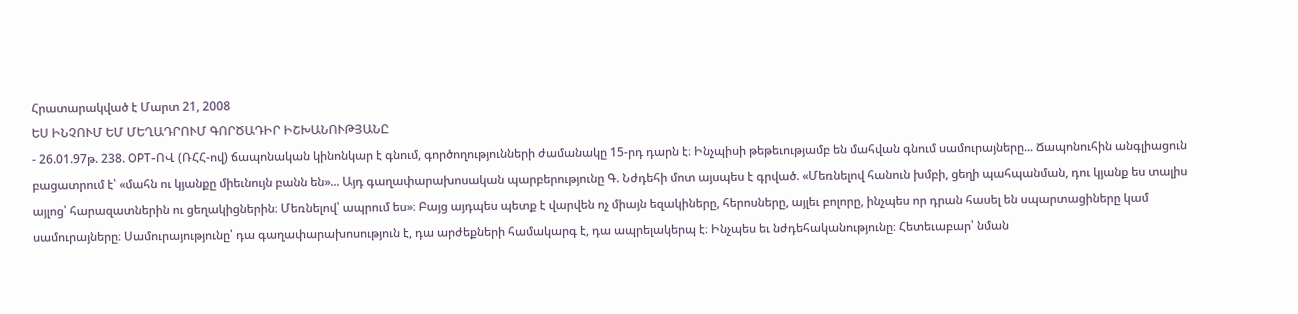Հրատարակված է Մարտ 21, 2008
ԵՍ ԻՆՉՈՒՄ ԵՄ ՄԵՂԱԴՐՈՒՄ ԳՈՐԾԱԴԻՐ ԻՇԽԱՆՈՒԹՅԱՆԸ
- 26.01.97թ. 238. OPT-ՈՎ (ՌՀՀ-ով) ճապոնական կինոնկար է գնում, գործողությունների ժամանակը 15-րդ դարն է։ Ինչպիսի թեթեւությամբ են մահվան գնում սամուրայները... Ճապոնուհին անգլիացուն բացատրում է՝ «մահն ու կյանքը միեւնույն բանն են»... Այդ գաղափարախոսական պարբերությունը Գ. Նժդեհի մոտ այսպես է գրված. «Մեռնելով հանուն խմբի, ցեղի պահպանման, դու կյանք ես տալիս այլոց՝ հարազատներին ու ցեղակիցներին։ Մեռնելով՝ ապրում ես»։ Բայց այդպես պետք է վարվեն ոչ միայն եզակիները, հերոսները, այլեւ բոլորը, ինչպես որ դրան հասել են սպարտացիները կամ սամուրայները։ Սամուրայությունը՝ դա գաղափարախոսություն է, դա արժեքների համակարգ է, դա ապրելակերպ է։ Ինչպես եւ նժդեհականությունը։ Հետեւաբար՝ նման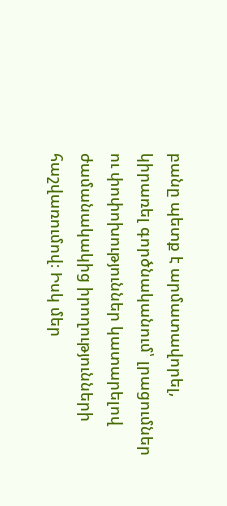բանը պետք է արմատավորել, կիրառել գործնականում՝ լրացումներ ու փոփոխություններ կատարելով ժամանակակից իրողությունների հաշվառումով։ Իսկ մեր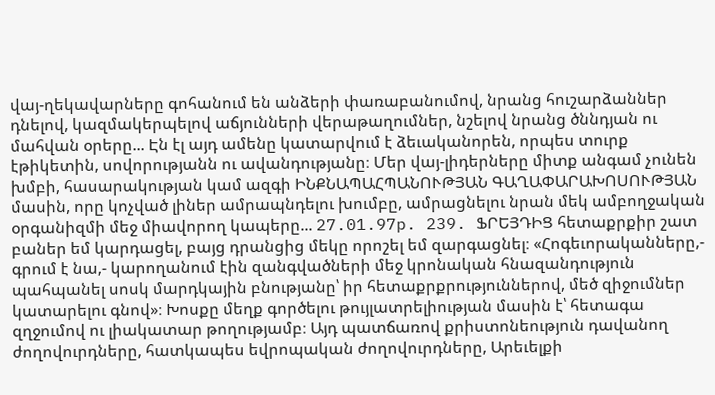վայ-ղեկավարները գոհանում են անձերի փառաբանումով, նրանց հուշարձաններ դնելով, կազմակերպելով աճյունների վերաթաղումներ, նշելով նրանց ծննդյան ու մահվան օրերը... Էն էլ այդ ամենը կատարվում է ձեւականորեն, որպես տուրք էթիկետին, սովորությանն ու ավանդությանը։ Մեր վայ-լիդերները միտք անգամ չունեն խմբի, հասարակության կամ ազգի ԻՆՔՆԱՊԱՀՊԱՆՈՒԹՅԱՆ ԳԱՂԱՓԱՐԱԽՈՍՈՒԹՅԱՆ մասին, որը կոչված լիներ ամրապնդելու խումբը, ամրացնելու նրան մեկ ամբողջական օրգանիզմի մեջ միավորող կապերը... 27.01.97p. 239. ՖՐԵՅԴԻՑ հետաքրքիր շատ բաներ եմ կարդացել, բայց դրանցից մեկը որոշել եմ զարգացնել։ «Հոգեւորականները,- գրում է նա,- կարողանում էին զանգվածների մեջ կրոնական հնազանդություն պահպանել սոսկ մարդկային բնությանը՝ իր հետաքրքրություններով, մեծ զիջումներ կատարելու գնով»։ Խոսքը մեղք գործելու թույլատրելիության մասին է՝ հետագա զղջումով ու լիակատար թողությամբ։ Այդ պատճառով քրիստոնեություն դավանող ժողովուրդները, հատկապես եվրոպական ժողովուրդները, Արեւելքի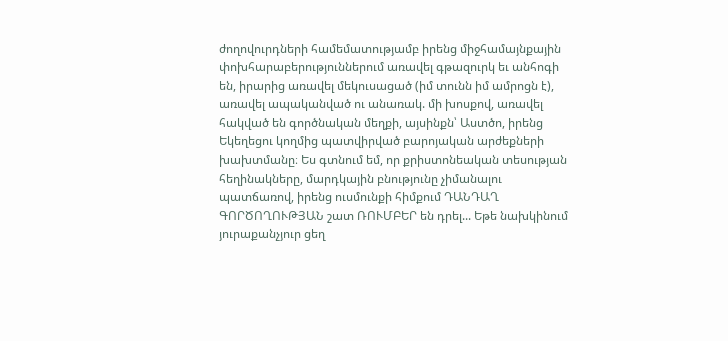ժողովուրդների համեմատությամբ իրենց միջհամայնքային փոխհարաբերություններում առավել գթազուրկ եւ անհոգի են, իրարից առավել մեկուսացած (իմ տունն իմ ամրոցն է), առավել ապականված ու անառակ. մի խոսքով, առավել հակված են գործնական մեղքի, այսինքն՝ Աստծո, իրենց Եկեղեցու կողմից պատվիրված բարոյական արժեքների խախտմանը։ Ես գտնում եմ, որ քրիստոնեական տեսության հեղինակները, մարդկային բնությունը չիմանալու պատճառով, իրենց ուսմունքի հիմքում ԴԱՆԴԱՂ ԳՈՐԾՈՂՈՒԹՅԱՆ շատ ՌՈՒՄԲԵՐ են դրել... Եթե նախկինում յուրաքանչյուր ցեղ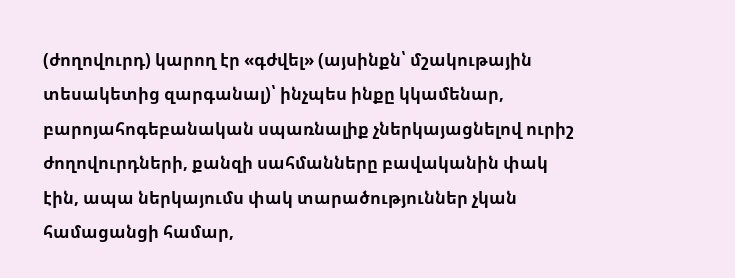(ժողովուրդ) կարող էր «գժվել» (այսինքն՝ մշակութային տեսակետից զարգանալ)՝ ինչպես ինքը կկամենար, բարոյահոգեբանական սպառնալիք չներկայացնելով ուրիշ ժողովուրդների, քանզի սահմանները բավականին փակ էին, ապա ներկայումս փակ տարածություններ չկան համացանցի համար,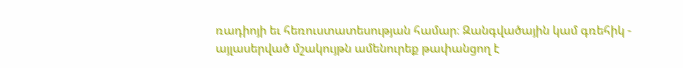ռադիոյի եւ հեռուստատեսության համար։ Զանգվածային կամ գռեհիկ - այլասերված մշակույթն ամենուրեք թափանցող է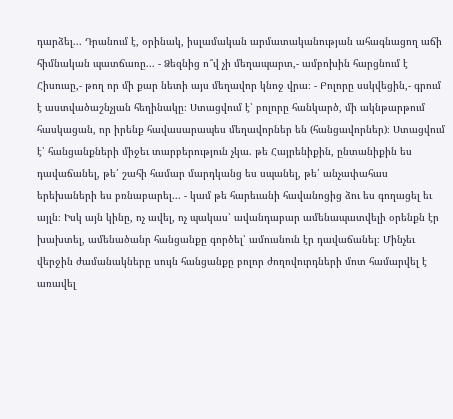դարձել... Դրանում է, օրինակ, իսլամական արմատականության ահագնացող աճի հիմնական պատճառը... - Ձեզնից ո՞վ չի մեղապարտ,- ամբոխին հարցնում է Հիսուսը,- թող որ մի քար նետի այս մեղավոր կնոջ վրա։ - Բոլորը սսկվեցին,- գրում է աստվածաշնչյան հեղինակը։ Ստացվում է՝ բոլորը հանկարծ, մի ակնթարթում հասկացան, որ իրենք հավասարապես մեղավորներ են (հանցավորներ)։ Ստացվում է՝ հանցանքների միջեւ տարբերություն չկա. թե Հայրենիքին, ընտանիքին ես դավաճանել, թե՛ շահի համար մարդկանց ես սպանել, թե՛ անչափահաս երեխաների ես բռնաբարել... - կամ թե հարեւանի հավանոցից ձու ես գողացել եւ այլն։ Իսկ այն կինը, ոչ ավել, ոչ պակաս՝ ավանդաբար ամենապատվելի օրենքն էր խախտել, ամենածանր հանցանքը գործել՝ ամուսնուն էր դավաճանել։ Մինչեւ վերջին ժամանակները սույն հանցանքը բոլոր ժողովուրդների մոտ համարվել է առավել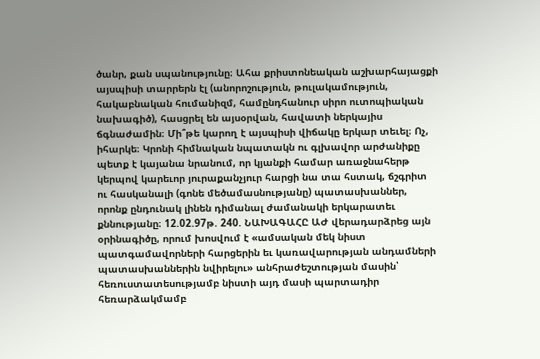ծանր, քան սպանությունը։ Ահա քրիստոնեական աշխարհայացքի այսպիսի տարրերն էլ (անորոշություն, թուլակամություն, հակաբնական հումանիզմ, համընդհանուր սիրո ուտոպիական նախագիծ), հասցրել են այսօրվան, հավատի ներկայիս ճգնաժամին։ Մի՞թե կարող է այսպիսի վիճակը երկար տեւել։ Ոչ, իհարկե։ Կրոնի հիմնական նպատակն ու գլխավոր արժանիքը պետք է կայանա նրանում, որ կյանքի համար առաջնահերթ կերպով կարեւոր յուրաքանչյուր հարցի նա տա հստակ, ճշգրիտ ու հասկանալի (գոնե մեծամասնությանը) պատասխաններ, որոնք ընդունակ լինեն դիմանալ ժամանակի երկարատեւ քննությանը։ 12.02.97թ. 240. ՆԱԽԱԳԱՀԸ ԱԺ վերադարձրեց այն օրինագիծը, որում խոսվում է «ամսական մեկ նիստ պատգամավորների հարցերին եւ կառավարության անդամների պատասխաններին նվիրելու» անհրաժեշտության մասին՝ հեռուստատեսությամբ նիստի այդ մասի պարտադիր հեռարձակմամբ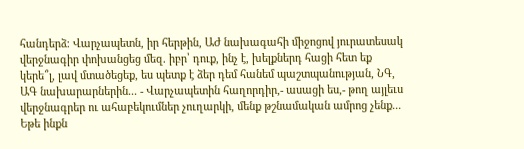հանդերձ։ Վարչապետն, իր հերթին, ԱԺ նախագահի միջոցով յուրատեսակ վերջնագիր փոխանցեց մեզ. իբր՝ դուք, ինչ է, խելքներդ հացի հետ եք կերե՞լ, լավ մտածեցեք, ես պետք է ձեր դեմ հանեմ պաշտպանության, ՆԳ, ԱԳ նախարարներին... - Վարչապետին հաղորդիր,- ասացի ես,- թող այլեւս վերջնագրեր ու ահաբեկումներ չուղարկի, մենք թշնամական ամրոց չենք... Եթե ինքն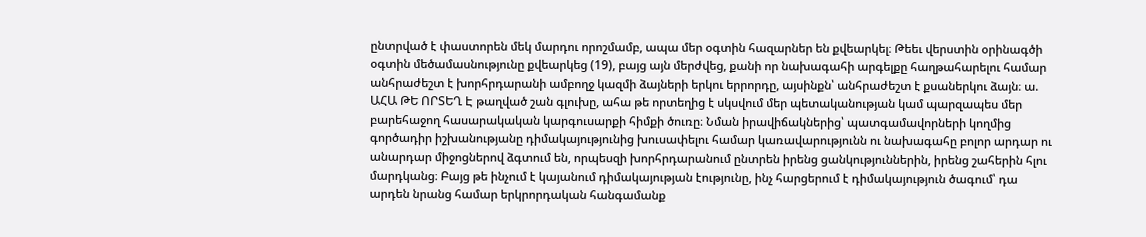ընտրված է փաստորեն մեկ մարդու որոշմամբ, ապա մեր օգտին հազարներ են քվեարկել։ Թեեւ վերստին օրինագծի օգտին մեծամասնությունը քվեարկեց (19), բայց այն մերժվեց, քանի որ նախագահի արգելքը հաղթահարելու համար անհրաժեշտ է խորհրդարանի ամբողջ կազմի ձայների երկու երրորդը, այսինքն՝ անհրաժեշտ է քսաներկու ձայն։ ա. ԱՀԱ ԹԵ ՈՐՏԵՂ Է թաղված շան գլուխը, ահա թե որտեղից է սկսվում մեր պետականության կամ պարզապես մեր բարեհաջող հասարակական կարգուսարքի հիմքի ծուռը։ Նման իրավիճակներից՝ պատգամավորների կողմից գործադիր իշխանությանը դիմակայությունից խուսափելու համար կառավարությունն ու նախագահը բոլոր արդար ու անարդար միջոցներով ձգտում են, որպեսզի խորհրդարանում ընտրեն իրենց ցանկություններին, իրենց շահերին հլու մարդկանց։ Բայց թե ինչում է կայանում դիմակայության էությունը, ինչ հարցերում է դիմակայություն ծագում՝ դա արդեն նրանց համար երկրորդական հանգամանք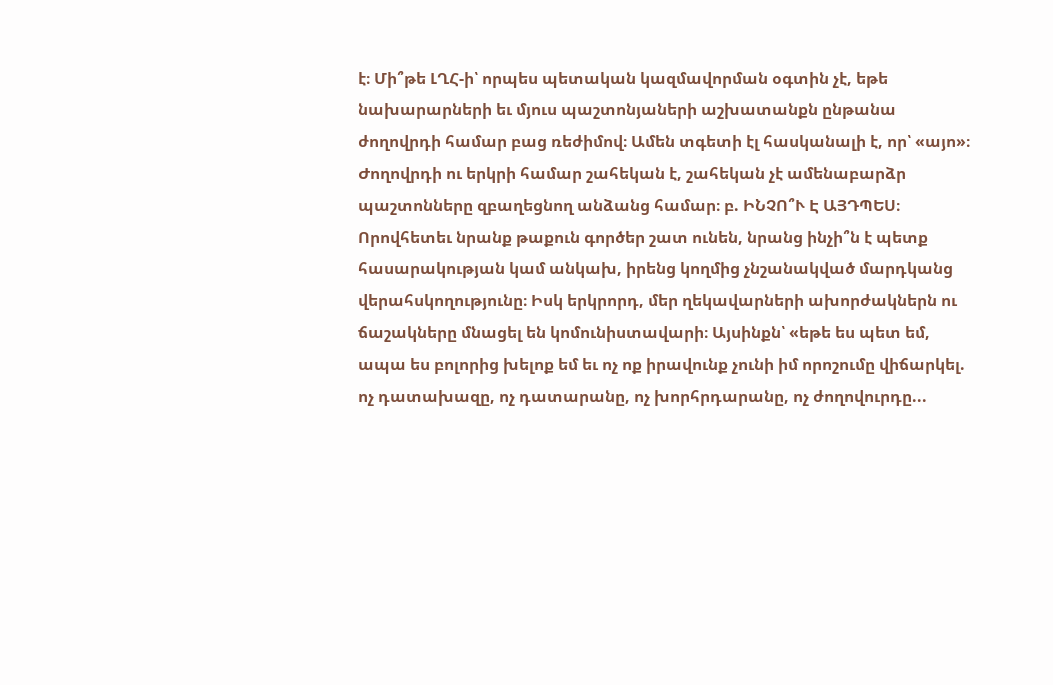է։ Մի՞թե ԼՂՀ-ի՝ որպես պետական կազմավորման օգտին չէ, եթե նախարարների եւ մյուս պաշտոնյաների աշխատանքն ընթանա ժողովրդի համար բաց ռեժիմով։ Ամեն տգետի էլ հասկանալի է, որ՝ «այո»։ Ժողովրդի ու երկրի համար շահեկան է, շահեկան չէ ամենաբարձր պաշտոնները զբաղեցնող անձանց համար։ բ. ԻՆՉՈ՞Ւ Է ԱՅԴՊԵՍ։ Որովհետեւ նրանք թաքուն գործեր շատ ունեն, նրանց ինչի՞ն է պետք հասարակության կամ անկախ, իրենց կողմից չնշանակված մարդկանց վերահսկողությունը։ Իսկ երկրորդ, մեր ղեկավարների ախորժակներն ու ճաշակները մնացել են կոմունիստավարի։ Այսինքն՝ «եթե ես պետ եմ, ապա ես բոլորից խելոք եմ եւ ոչ ոք իրավունք չունի իմ որոշումը վիճարկել. ոչ դատախազը, ոչ դատարանը, ոչ խորհրդարանը, ոչ ժողովուրդը...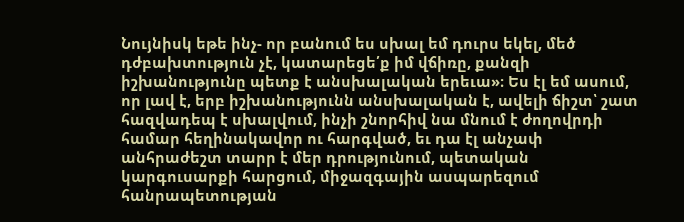Նույնիսկ եթե ինչ- որ բանում ես սխալ եմ դուրս եկել, մեծ դժբախտություն չէ, կատարեցե՛ք իմ վճիռը, քանզի իշխանությունը պետք է անսխալական երեւա»։ Ես էլ եմ ասում, որ լավ է, երբ իշխանությունն անսխալական է, ավելի ճիշտ՝ շատ հազվադեպ է սխալվում, ինչի շնորհիվ նա մնում է ժողովրդի համար հեղինակավոր ու հարգված, եւ դա էլ անչափ անհրաժեշտ տարր է մեր դրությունում, պետական կարգուսարքի հարցում, միջազգային ասպարեզում հանրապետության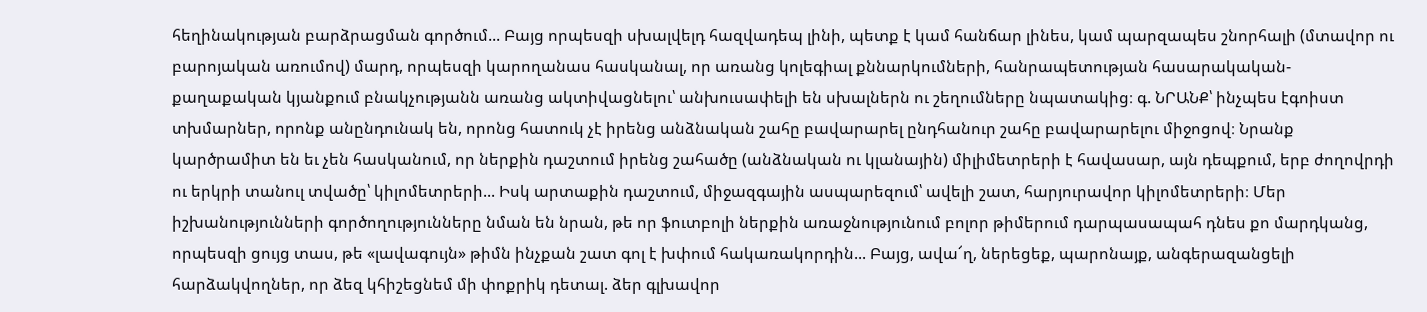հեղինակության բարձրացման գործում... Բայց որպեսզի սխալվելդ հազվադեպ լինի, պետք է կամ հանճար լինես, կամ պարզապես շնորհալի (մտավոր ու բարոյական առումով) մարդ, որպեսզի կարողանաս հասկանալ, որ առանց կոլեգիալ քննարկումների, հանրապետության հասարակական-քաղաքական կյանքում բնակչությանն առանց ակտիվացնելու՝ անխուսափելի են սխալներն ու շեղումները նպատակից։ գ. ՆՐԱՆՔ՝ ինչպես էգոիստ տխմարներ, որոնք անընդունակ են, որոնց հատուկ չէ իրենց անձնական շահը բավարարել ընդհանուր շահը բավարարելու միջոցով։ Նրանք կարծրամիտ են եւ չեն հասկանում, որ ներքին դաշտում իրենց շահածը (անձնական ու կլանային) միլիմետրերի է հավասար, այն դեպքում, երբ ժողովրդի ու երկրի տանուլ տվածը՝ կիլոմետրերի... Իսկ արտաքին դաշտում, միջազգային ասպարեզում՝ ավելի շատ, հարյուրավոր կիլոմետրերի։ Մեր իշխանությունների գործողությունները նման են նրան, թե որ ֆուտբոլի ներքին առաջնությունում բոլոր թիմերում դարպասապահ դնես քո մարդկանց, որպեսզի ցույց տաս, թե «լավագույն» թիմն ինչքան շատ գոլ է խփում հակառակորդին... Բայց, ավա՜ղ, ներեցեք, պարոնայք, անգերազանցելի հարձակվողներ, որ ձեզ կհիշեցնեմ մի փոքրիկ դետալ. ձեր գլխավոր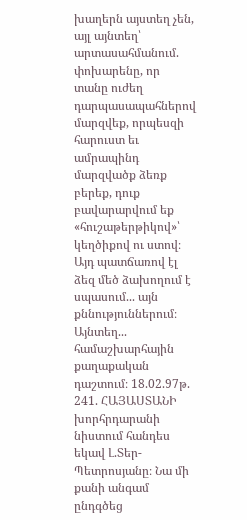խաղերն այստեղ չեն, այլ այնտեղ՝ արտասահմանում. փոխարենը, որ տանը ուժեղ դարպասապահներով մարզվեք, որպեսզի հարուստ եւ ամրապինդ մարզվածք ձեռք բերեք, դուք բավարարվում եք «հուշաթերթիկով»՝ կեղծիքով ու ստով։ Այդ պատճառով էլ ձեզ մեծ ձախողում է սպասում... այն քննություններում։ Այնտեղ... համաշխարհային քաղաքական դաշտում։ 18.02.97թ. 241. ՀԱՅԱՍՏԱՆԻ խորհրդարանի նիստում հանդես եկավ Լ.Տեր-Պետրոսյանը։ Նա մի քանի անգամ ընդգծեց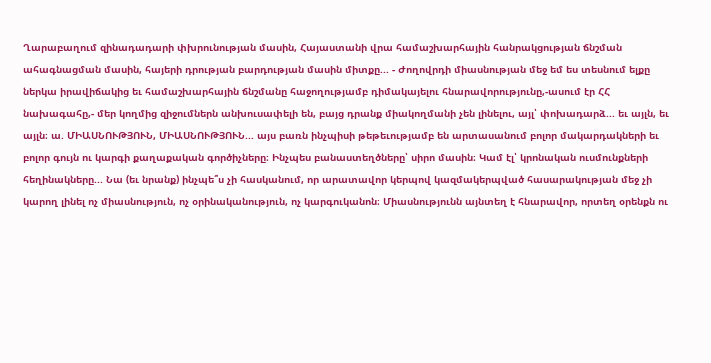Ղարաբաղում զինադադարի փխրունության մասին, Հայաստանի վրա համաշխարհային հանրակցության ճնշման ահագնացման մասին, հայերի դրության բարդության մասին միտքը... - Ժողովրդի միասնության մեջ եմ ես տեսնում ելքը ներկա իրավիճակից եւ համաշխարհային ճնշմանը հաջողությամբ դիմակայելու հնարավորությունը,-ասում էր ՀՀ նախագահը,- մեր կողմից զիջումներն անխուսափելի են, բայց դրանք միակողմանի չեն լինելու, այլ՝ փոխադարձ... եւ այլն, եւ այլն։ ա. ՄԻԱՍՆՈՒԹՅՈՒՆ, ՄԻԱՍՆՈՒԹՅՈՒՆ... այս բառն ինչպիսի թեթեւությամբ են արտասանում բոլոր մակարդակների եւ բոլոր գույն ու կարգի քաղաքական գործիչները։ Ինչպես բանաստեղծները՝ սիրո մասին։ Կամ էլ՝ կրոնական ուսմունքների հեղինակները... Նա (եւ նրանք) ինչպե՞ս չի հասկանում, որ արատավոր կերպով կազմակերպված հասարակության մեջ չի կարող լինել ոչ միասնություն, ոչ օրինականություն, ոչ կարգուկանոն։ Միասնությունն այնտեղ է հնարավոր, որտեղ օրենքն ու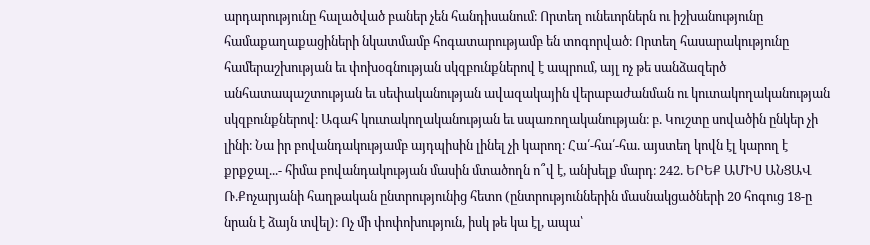արդարությունը հալածված բաներ չեն հանդիսանում։ Որտեղ ունեւորներն ու իշխանությունը համաքաղաքացիների նկատմամբ հոգատարությամբ են տոգորված։ Որտեղ հասարակությունը համերաշխության եւ փոխօգնության սկզբունքներով է ապրում, այլ ոչ թե սանձազերծ անհատապաշտության եւ սեփականության ավազակային վերաբաժանման ու կուտակողականության սկզբունքներով։ Ագահ կուտակողականության եւ սպառողականության։ բ. Կուշտը սովածին ընկեր չի լինի։ Նա իր բովանդակությամբ այդպիսին լինել չի կարող։ Հա՛-հա՛-հա. այստեղ կովն էլ կարող է քրքջալ...- հիմա բովանդակության մասին մտածողն ո՞վ է, անխելք մարդ։ 242. ԵՐԵՔ ԱՄԻՍ ԱՆՑԱՎ Ռ.Քոչարյանի հաղթական ընտրությունից հետո (ընտրություններին մասնակցածների 20 հոգուց 18-ը նրան է ձայն տվել)։ Ոչ մի փոփոխություն, իսկ թե կա էլ, ապա՝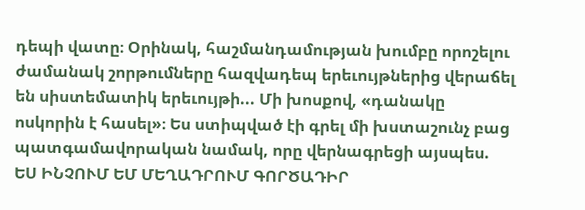դեպի վատը։ Օրինակ, հաշմանդամության խումբը որոշելու ժամանակ շորթումները հազվադեպ երեւույթներից վերաճել են սիստեմատիկ երեւույթի... Մի խոսքով, «դանակը ոսկորին է հասել»։ Ես ստիպված էի գրել մի խստաշունչ բաց պատգամավորական նամակ, որը վերնագրեցի այսպես. ԵՍ ԻՆՉՈՒՄ ԵՄ ՄԵՂԱԴՐՈՒՄ ԳՈՐԾԱԴԻՐ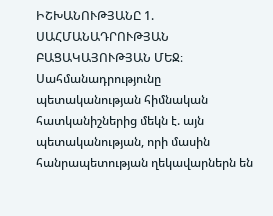ԻՇԽԱՆՈՒԹՅԱՆԸ 1. ՍԱՀՄԱՆԱԴՐՈՒԹՅԱՆ ԲԱՑԱԿԱՅՈՒԹՅԱՆ ՄԵՋ։ Սահմանադրությունը պետականության հիմնական հատկանիշներից մեկն է. այն պետականության, որի մասին հանրապետության ղեկավարներն են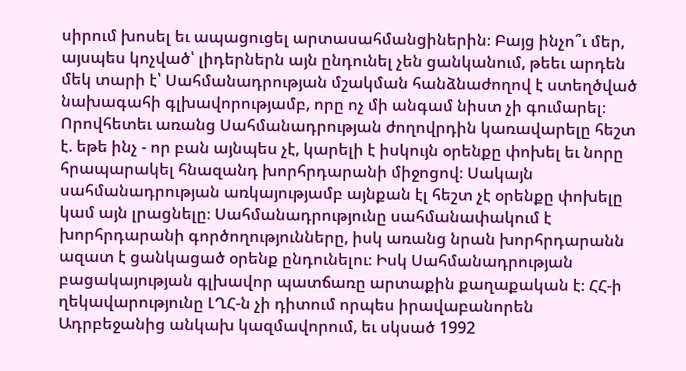սիրում խոսել եւ ապացուցել արտասահմանցիներին։ Բայց ինչո՞ւ մեր, այսպես կոչված՝ լիդերներն այն ընդունել չեն ցանկանում, թեեւ արդեն մեկ տարի է՝ Սահմանադրության մշակման հանձնաժողով է ստեղծված նախագահի գլխավորությամբ, որը ոչ մի անգամ նիստ չի գումարել։ Որովհետեւ առանց Սահմանադրության ժողովրդին կառավարելը հեշտ է. եթե ինչ - որ բան այնպես չէ, կարելի է իսկույն օրենքը փոխել եւ նորը հրապարակել հնազանդ խորհրդարանի միջոցով։ Սակայն սահմանադրության առկայությամբ այնքան էլ հեշտ չէ օրենքը փոխելը կամ այն լրացնելը։ Սահմանադրությունը սահմանափակում է խորհրդարանի գործողությունները, իսկ առանց նրան խորհրդարանն ազատ է ցանկացած օրենք ընդունելու։ Իսկ Սահմանադրության բացակայության գլխավոր պատճառը արտաքին քաղաքական է։ ՀՀ-ի ղեկավարությունը ԼՂՀ-ն չի դիտում որպես իրավաբանորեն Ադրբեջանից անկախ կազմավորում, եւ սկսած 1992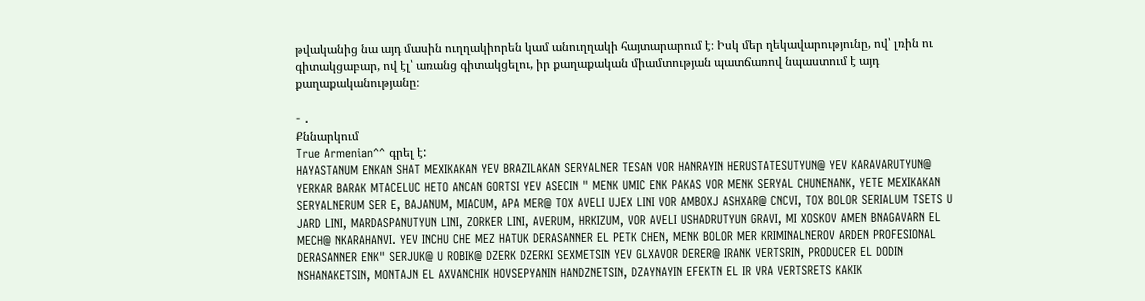թվականից նա այդ մասին ուղղակիորեն կամ անուղղակի հայտարարում է։ Իսկ մեր ղեկավարությունը, ով՝ լռին ու գիտակցաբար, ով էլ՝ առանց գիտակցելու, իր քաղաքական միամտության պատճառով նպաստում է այդ քաղաքականությանը։

- .
Քննարկում
True Armenian^^ գրել է:
HAYASTANUM ENKAN SHAT MEXIKAKAN YEV BRAZILAKAN SERYALNER TESAN VOR HANRAYIN HERUSTATESUTYUN@ YEV KARAVARUTYUN@ YERKAR BARAK MTACELUC HETO ANCAN GORTSI YEV ASECIN " MENK UMIC ENK PAKAS VOR MENK SERYAL CHUNENANK, YETE MEXIKAKAN SERYALNERUM SER E, BAJANUM, MIACUM, APA MER@ TOX AVELI UJEX LINI VOR AMBOXJ ASHXAR@ CNCVI, TOX BOLOR SERIALUM TSETS U JARD LINI, MARDASPANUTYUN LINI, ZORKER LINI, AVERUM, HRKIZUM, VOR AVELI USHADRUTYUN GRAVI, MI XOSKOV AMEN BNAGAVARN EL MECH@ NKARAHANVI. YEV INCHU CHE MEZ HATUK DERASANNER EL PETK CHEN, MENK BOLOR MER KRIMINALNEROV ARDEN PROFESIONAL DERASANNER ENK" SERJUK@ U ROBIK@ DZERK DZERKI SEXMETSIN YEV GLXAVOR DERER@ IRANK VERTSRIN, PRODUCER EL DODIN NSHANAKETSIN, MONTAJN EL AXVANCHIK HOVSEPYANIN HANDZNETSIN, DZAYNAYIN EFEKTN EL IR VRA VERTSRETS KAKIK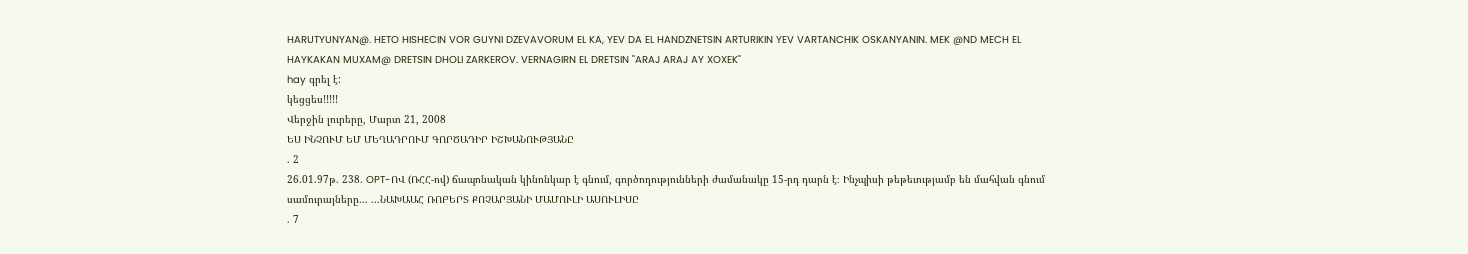HARUTYUNYAN@. HETO HISHECIN VOR GUYNI DZEVAVORUM EL KA, YEV DA EL HANDZNETSIN ARTURIKIN YEV VARTANCHIK OSKANYANIN. MEK @ND MECH EL HAYKAKAN MUXAM@ DRETSIN DHOLI ZARKEROV. VERNAGIRN EL DRETSIN "ARAJ ARAJ AY XOXEK"
hay գրել է:
կեցցես!!!!!
Վերջին լուրերը, Մարտ 21, 2008
ԵՍ ԻՆՉՈՒՄ ԵՄ ՄԵՂԱԴՐՈՒՄ ԳՈՐԾԱԴԻՐ ԻՇԽԱՆՈՒԹՅԱՆԸ
. 2
26.01.97թ. 238. OPT-ՈՎ (ՌՀՀ-ով) ճապոնական կինոնկար է գնում, գործողությունների ժամանակը 15-րդ դարն է։ Ինչպիսի թեթեւությամբ են մահվան գնում սամուրայները... ...ՆԱԽԱԱՀ ՌՈԲԵՐՏ ՔՈՉԱՐՅԱՆԻ ՄԱՄՈՒԼԻ ԱՍՈՒԼԻՍԸ
. 7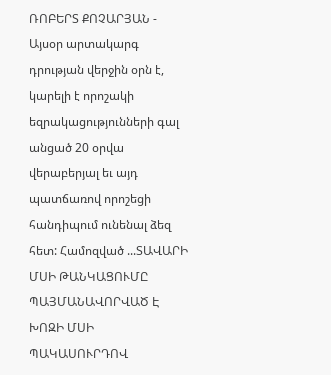ՌՈԲԵՐՏ ՔՈՉԱՐՅԱՆ - Այսօր արտակարգ դրության վերջին օրն է, կարելի է որոշակի եզրակացությունների գալ անցած 20 օրվա վերաբերյալ եւ այդ պատճառով որոշեցի հանդիպում ունենալ ձեզ հետ: Համոզված ...ՏԱՎԱՐԻ ՄՍԻ ԹԱՆԿԱՑՈՒՄԸ ՊԱՅՄԱՆԱՎՈՐՎԱԾ Է ԽՈԶԻ ՄՍԻ ՊԱԿԱՍՈՒՐԴՈՎ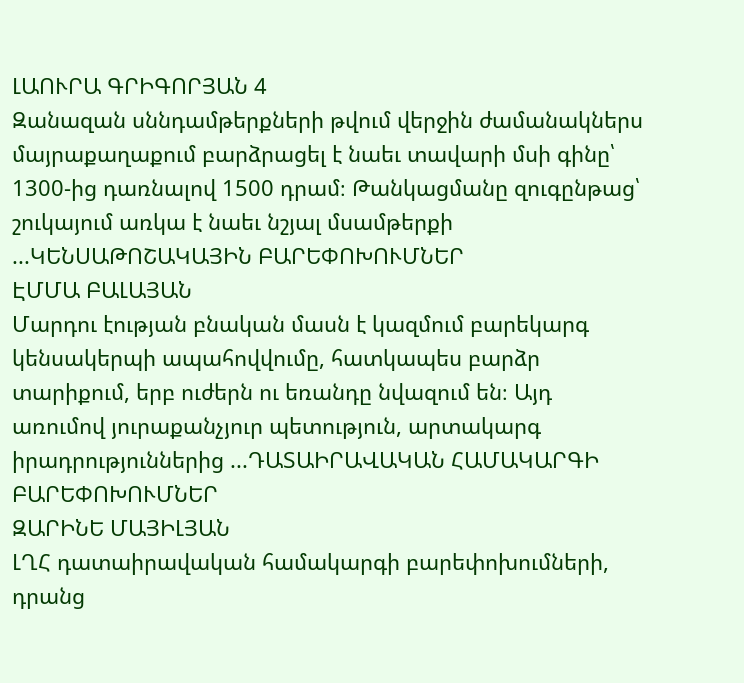ԼԱՈՒՐԱ ԳՐԻԳՈՐՅԱՆ 4
Զանազան սննդամթերքների թվում վերջին ժամանակներս մայրաքաղաքում բարձրացել է նաեւ տավարի մսի գինը՝ 1300-ից դառնալով 1500 դրամ։ Թանկացմանը զուգընթաց՝ շուկայում առկա է նաեւ նշյալ մսամթերքի ...ԿԵՆՍԱԹՈՇԱԿԱՅԻՆ ԲԱՐԵՓՈԽՈՒՄՆԵՐ
ԷՄՄԱ ԲԱԼԱՅԱՆ
Մարդու էության բնական մասն է կազմում բարեկարգ կենսակերպի ապահովվումը, հատկապես բարձր տարիքում, երբ ուժերն ու եռանդը նվազում են։ Այդ առումով յուրաքանչյուր պետություն, արտակարգ իրադրություններից ...ԴԱՏԱԻՐԱՎԱԿԱՆ ՀԱՄԱԿԱՐԳԻ ԲԱՐԵՓՈԽՈՒՄՆԵՐ
ԶԱՐԻՆԵ ՄԱՅԻԼՅԱՆ
ԼՂՀ դատաիրավական համակարգի բարեփոխումների, դրանց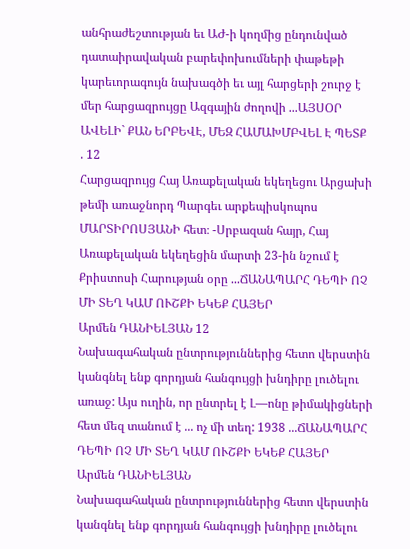անհրաժեշտության եւ ԱԺ-ի կողմից ընդունված դատաիրավական բարեփոխումների փաթեթի կարեւորագույն նախագծի եւ այլ հարցերի շուրջ է մեր հարցազրույցը Ազգային ժողովի ...ԱՅՍՕՐ ԱՎԵԼԻ` ՔԱՆ ԵՐԲԵՎԷ, ՄԵԶ ՀԱՄԱԽՄԲՎԵԼ Է ՊԵՏՔ
. 12
Հարցազրույց Հայ Առաքելական եկեղեցու Արցախի թեմի առաջնորդ Պարգեւ արքեպիսկոպոս ՄԱՐՏԻՐՈՍՅԱՆԻ հետ։ -Սրբազան հայր, Հայ Առաքելական եկեղեցին մարտի 23-ին նշում է Քրիստոսի Հարության օրը ...ՃԱՆԱՊԱՐՀ ԴԵՊԻ ՈՉ ՄԻ ՏԵՂ ԿԱՄ ՈՒՇՔԻ ԵԿԵՔ ՀԱՅԵՐ
Արմեն ԴԱՆԻԵԼՅԱՆ 12
Նախագահական ընտրություններից հետո վերստին կանգնել ենք գորդյան հանգույցի խնդիրը լուծելու առաջ: Այս ուղին, որ ընտրել է Լ—ոնը թիմակիցների հետ մեզ տանում է ... ոչ մի տեղ: 1938 ...ՃԱՆԱՊԱՐՀ ԴԵՊԻ ՈՉ ՄԻ ՏԵՂ ԿԱՄ ՈՒՇՔԻ ԵԿԵՔ ՀԱՅԵՐ
Արմեն ԴԱՆԻԵԼՅԱՆ
Նախագահական ընտրություններից հետո վերստին կանգնել ենք գորդյան հանգույցի խնդիրը լուծելու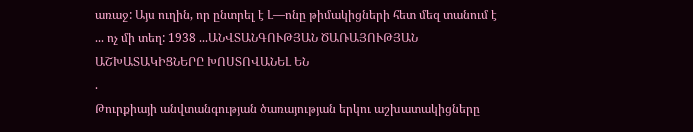առաջ: Այս ուղին, որ ընտրել է Լ—ոնը թիմակիցների հետ մեզ տանում է ... ոչ մի տեղ: 1938 ...ԱՆՎՏԱՆԳՈՒԹՅԱՆ ԾԱՌԱՅՈՒԹՅԱՆ ԱՇԽԱՏԱԿԻՑՆԵՐԸ ԽՈՍՏՈՎԱՆԵԼ ԵՆ
.
Թուրքիայի անվտանգության ծառայության երկու աշխատակիցները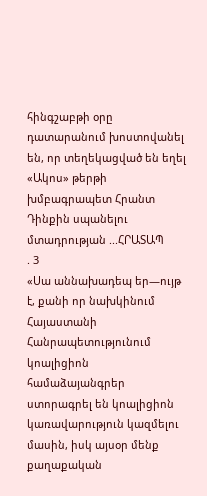հինգշաբթի օրը դատարանում խոստովանել են, որ տեղեկացված են եղել «Ակոս» թերթի խմբագրապետ Հրանտ Դինքին սպանելու մտադրության ...ՀՐԱՏԱՊ
. 3
«Սա աննախադեպ եր—ույթ է, քանի որ նախկինում Հայաստանի Հանրապետությունում կոալիցիոն համաձայանգրեր ստորագրել են կոալիցիոն կառավարություն կազմելու մասին, իսկ այսօր մենք քաղաքական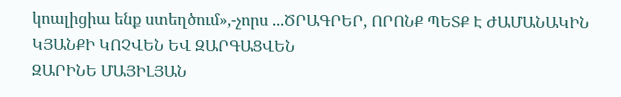կոալիցիա ենք ստեղծում»,-չորս ...ԾՐԱԳՐԵՐ, ՈՐՈՆՔ ՊԵՏՔ Է ԺԱՄԱՆԱԿԻՆ ԿՅԱՆՔԻ ԿՈՉՎԵՆ ԵՎ ԶԱՐԳԱՑՎԵՆ
ԶԱՐԻՆԵ ՄԱՅԻԼՅԱՆ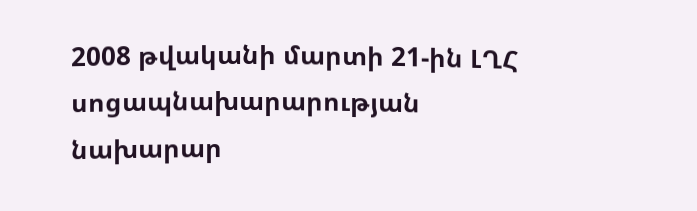2008 թվականի մարտի 21-ին ԼՂՀ սոցապնախարարության նախարար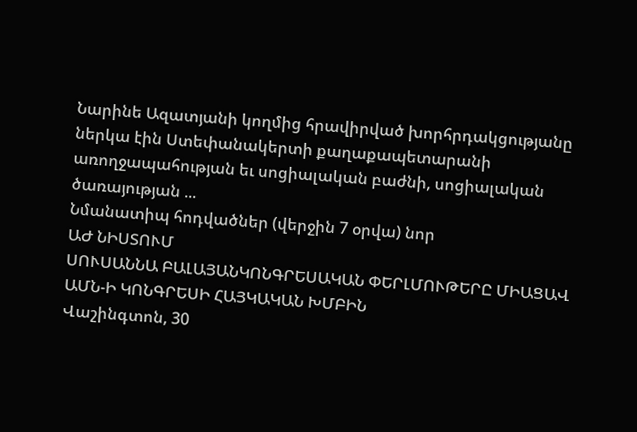Նարինե Ազատյանի կողմից հրավիրված խորհրդակցությանը ներկա էին Ստեփանակերտի քաղաքապետարանի առողջապահության եւ սոցիալական բաժնի, սոցիալական ծառայության ...
Նմանատիպ հոդվածներ (վերջին 7 օրվա) նոր
ԱԺ ՆԻՍՏՈՒՄ
ՍՈՒՍԱՆՆԱ ԲԱԼԱՅԱՆԿՈՆԳՐԵՍԱԿԱՆ ՓԵՐԼՄՈՒԹԵՐԸ ՄԻԱՑԱՎ ԱՄՆ-Ի ԿՈՆԳՐԵՍԻ ՀԱՅԿԱԿԱՆ ԽՄԲԻՆ
Վաշինգտոն, 30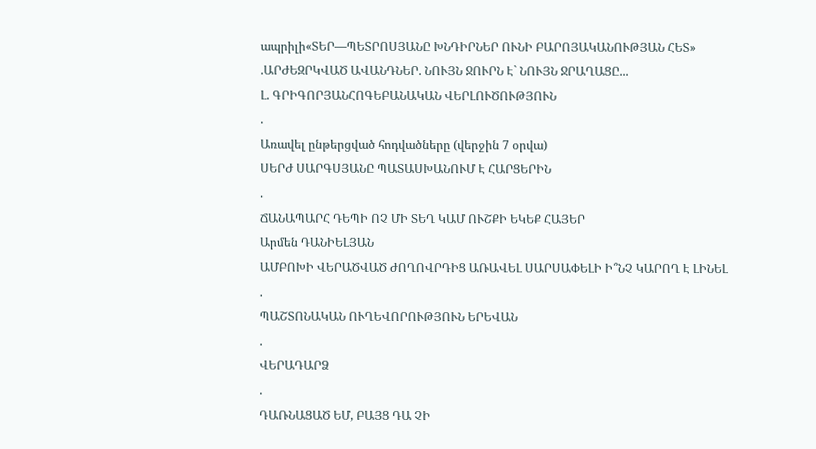ապրիլի«ՏԵՐ—ՊԵՏՐՈՍՅԱՆԸ ԽՆԴԻՐՆԵՐ ՈՒՆԻ ԲԱՐՈՅԱԿԱՆՈՒԹՅԱՆ ՀԵՏ»
.ԱՐԺԵԶՐԿՎԱԾ ԱՎԱՆԴՆԵՐ. ՆՈՒՅՆ ՋՈՒՐՆ Է` ՆՈՒՅՆ ՋՐԱՂԱՑԸ...
Լ. ԳՐԻԳՈՐՅԱՆՀՈԳԵԲԱՆԱԿԱՆ ՎԵՐԼՈՒԾՈՒԹՅՈՒՆ
.
Առավել ընթերցված հոդվածները (վերջին 7 օրվա)
ՍԵՐԺ ՍԱՐԳՍՅԱՆԸ ՊԱՏԱՍԽԱՆՈՒՄ Է ՀԱՐՑԵՐԻՆ
.
ՃԱՆԱՊԱՐՀ ԴԵՊԻ ՈՉ ՄԻ ՏԵՂ ԿԱՄ ՈՒՇՔԻ ԵԿԵՔ ՀԱՅԵՐ
Արմեն ԴԱՆԻԵԼՅԱՆ
ԱՄԲՈԽԻ ՎԵՐԱԾՎԱԾ ԺՈՂՈՎՐԴԻՑ ԱՌԱՎԵԼ ՍԱՐՍԱՓԵԼԻ Ի՞ՆՉ ԿԱՐՈՂ Է ԼԻՆԵԼ
.
ՊԱՇՏՈՆԱԿԱՆ ՈՒՂԵՎՈՐՈՒԹՅՈՒՆ ԵՐԵՎԱՆ
.
ՎԵՐԱԴԱՐՁ
.
ԴԱՌՆԱՑԱԾ ԵՄ, ԲԱՅՑ ԴԱ ՉԻ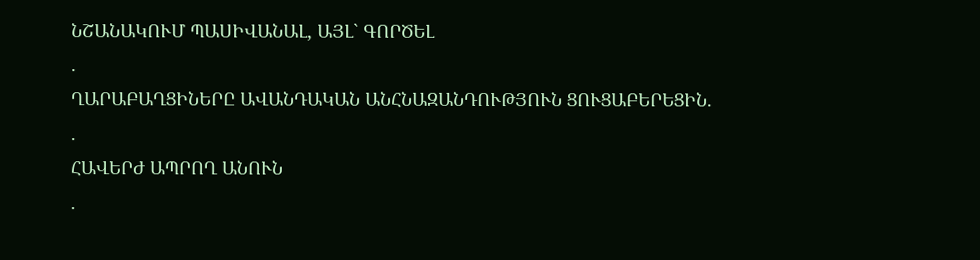ՆՇԱՆԱԿՈՒՄ ՊԱՍԻՎԱՆԱԼ, ԱՅԼ` ԳՈՐԾԵԼ
.
ՂԱՐԱԲԱՂՑԻՆԵՐԸ ԱՎԱՆԴԱԿԱՆ ԱՆՀՆԱԶԱՆԴՈՒԹՅՈՒՆ ՑՈՒՑԱԲԵՐԵՑԻՆ.
.
ՀԱՎԵՐԺ ԱՊՐՈՂ ԱՆՈՒՆ
.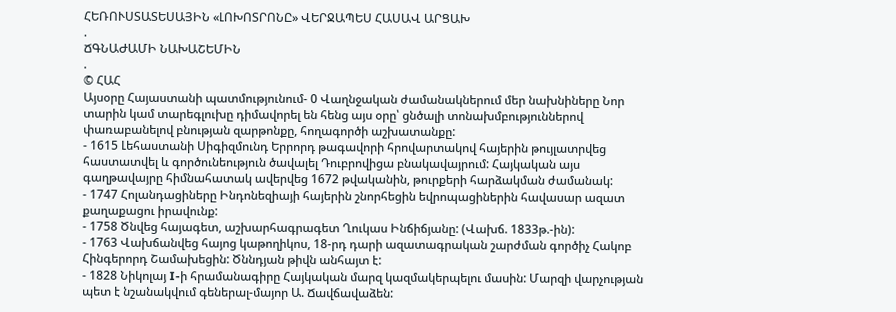ՀԵՌՈՒՍՏԱՏԵՍԱՅԻՆ «ԼՈԽՈՏՐՈՆԸ» ՎԵՐՋԱՊԵՍ ՀԱՍԱՎ ԱՐՑԱԽ
.
ՃԳՆԱԺԱՄԻ ՆԱԽԱՇԵՄԻՆ
.
© ՀԱՀ
Այսօրը Հայաստանի պատմությունում- 0 Վաղնջական ժամանակներում մեր նախնիները Նոր տարին կամ տարեգլուխը դիմավորել են հենց այս օրը՝ ցնծալի տոնախմբություններով փառաբանելով բնության զարթոնքը, հողագործի աշխատանքը:
- 1615 Լեհաստանի Սիգիզմունդ Երրորդ թագավորի հրովարտակով հայերին թույլատրվեց հաստատվել և գործունեություն ծավալել Դուբրովիցա բնակավայրում: Հայկական այս գաղթավայրը հիմնահատակ ավերվեց 1672 թվականին, թուրքերի հարձակման ժամանակ:
- 1747 Հոլանդացիները Ինդոնեզիայի հայերին շնորհեցին եվրոպացիներին հավասար ազատ քաղաքացու իրավունք:
- 1758 Ծնվեց հայագետ, աշխարհագրագետ Ղուկաս Ինճիճյանը: (Վախճ. 1833թ.-ին):
- 1763 Վախճանվեց հայոց կաթողիկոս, 18-րդ դարի ազատագրական շարժման գործիչ Հակոբ Հինգերորդ Շամախեցին: Ծննդյան թիվն անհայտ է:
- 1828 Նիկոլայ I-ի հրամանագիրը Հայկական մարզ կազմակերպելու մասին: Մարզի վարչության պետ է նշանակվում գեներալ-մայոր Ա. Ճավճավաձեն: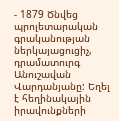- 1879 Ծնվեց պրոլետարական գրականության ներկայացուցիչ, դրամատուրգ Անուշավան Վարդանյանը: Եղել է հեղինակային իրավունքների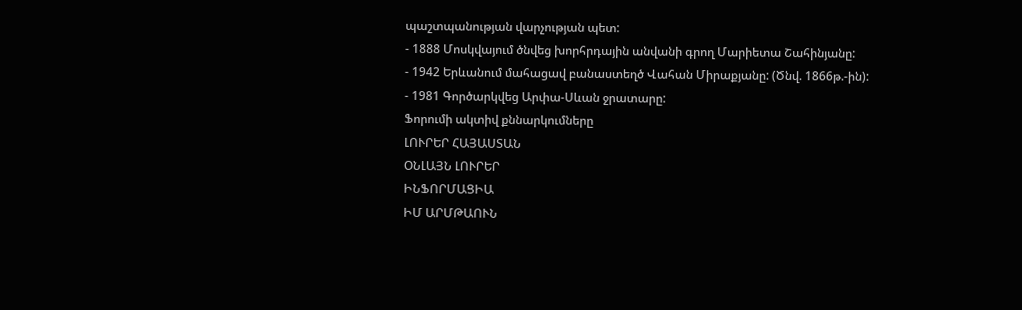պաշտպանության վարչության պետ:
- 1888 Մոսկվայում ծնվեց խորհրդային անվանի գրող Մարիետա Շահինյանը:
- 1942 Երևանում մահացավ բանաստեղծ Վահան Միրաքյանը: (Ծնվ. 1866թ.-ին):
- 1981 Գործարկվեց Արփա-Սևան ջրատարը:
Ֆորումի ակտիվ քննարկումները
ԼՈՒՐԵՐ ՀԱՅԱՍՏԱՆ
ՕՆԼԱՅՆ ԼՈՒՐԵՐ
ԻՆՖՈՐՄԱՑԻԱ
ԻՄ ԱՐՄԹԱՈՒՆ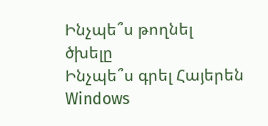Ինչպե՞ս թողնել ծխելը
Ինչպե՞ս գրել Հայերեն Windows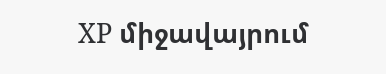XP միջավայրում